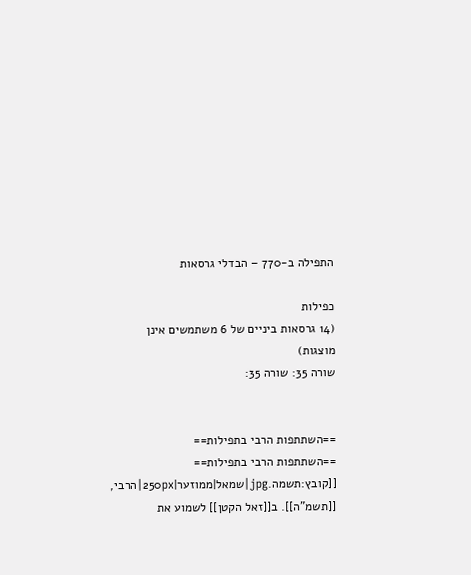התפילה ב-770 – הבדלי גרסאות

כפילות
(14 גרסאות ביניים של 6 משתמשים אינן מוצגות)
שורה 35: שורה 35:


==השתתפות הרבי בתפילות==
==השתתפות הרבי בתפילות==
[[קובץ:תשמה.jpg|שמאל|ממוזער|250px|הרבי, [[תשמ"ה]]. ב[[זאל הקטן]] לשמוע את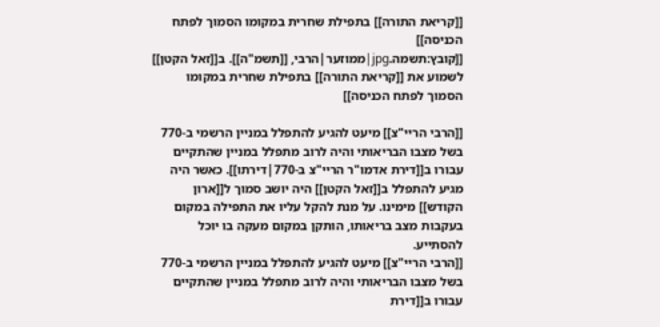[[קריאת התורה]] בתפילת שחרית במקומו הסמוך לפתח הכניסה]]
[[קובץ:תשמה.jpg|ממוזער|הרבי, [[תשמ"ה]]. ב[[זאל הקטן]] לשמוע את [[קריאת התורה]] בתפילת שחרית במקומו הסמוך לפתח הכניסה]]

[[הרבי הריי"צ]] מיעט להגיע להתפלל במניין הרשמי ב-770 בשל מצבו הבריאותי והיה לרוב מתפלל במניין שהתקיים עבורו ב[[דירת אדמו"ר הריי"צ ב-770|דירתו]]. כאשר היה מגיע להתפלל ב[[זאל הקטן]] היה יושב סמוך ל[[ארון הקודש]] מימינו. על מנת להקל עליו את התפילה במקום בעקבות מצב בריאותו, הותקן במקום מעקה בו יוכל להסתייע.
[[הרבי הריי"צ]] מיעט להגיע להתפלל במניין הרשמי ב-770 בשל מצבו הבריאותי והיה לרוב מתפלל במניין שהתקיים עבורו ב[[דירת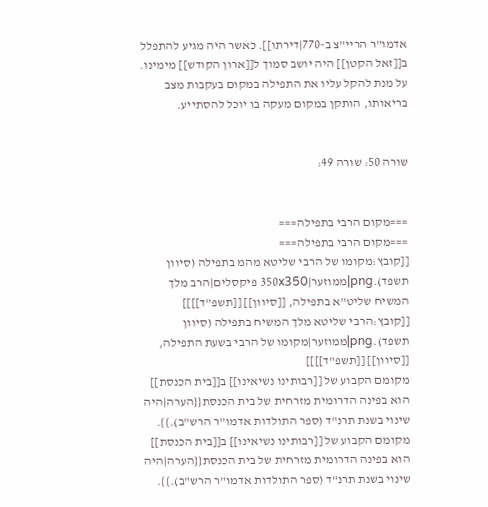אדמו"ר הריי"צ ב-770|דירתו]]. כאשר היה מגיע להתפלל ב[[זאל הקטן]] היה יושב סמוך ל[[ארון הקודש]] מימינו. על מנת להקל עליו את התפילה במקום בעקבות מצב בריאותו, הותקן במקום מעקה בו יוכל להסתייע.


שורה 50: שורה 49:


===מקום הרבי בתפילה===
===מקום הרבי בתפילה===
[[קובץ:מקומו של הרבי שליטא מהמ בתפילה (סיוון תשפד).png|ממוזער|350x350 פיקסלים|הרב מלך המשיח שליט"א בתפילה, [[סיוון]] [[תשפ"ד]]]]
[[קובץ:הרבי שליטא מלך המשיח בתפילה (סיוון תשפד).png|ממוזער|מקומו של הרבי בשעת התפילה, [[סיוון]] [[תשפ"ד]]]]
מקומם הקבוע של [[רבותינו נשיאינו]] ב[[בית הכנסת]] הוא בפינה הדרומית מזרחית של בית הכנסת{{הערה|היה שינוי בשנת תרנ"ד (ספר התולדות אדמו"ר הרש"ב).}}.
מקומם הקבוע של [[רבותינו נשיאינו]] ב[[בית הכנסת]] הוא בפינה הדרומית מזרחית של בית הכנסת{{הערה|היה שינוי בשנת תרנ"ד (ספר התולדות אדמו"ר הרש"ב).}}.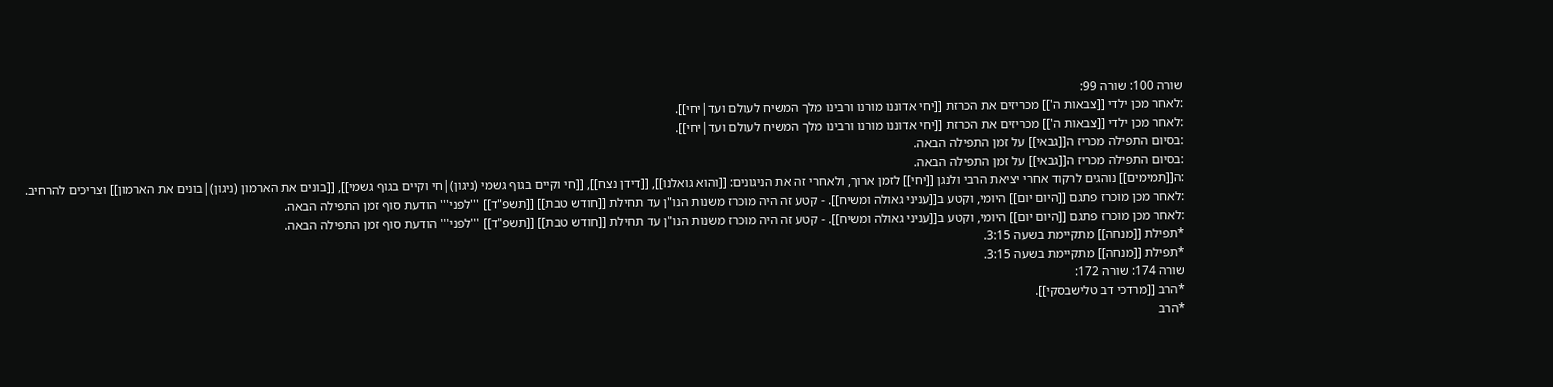שורה 100: שורה 99:
:לאחר מכן ילדי [[צבאות ה']] מכריזים את הכרזת [[יחי אדוננו מורנו ורבינו מלך המשיח לעולם ועד|יחי]].
:לאחר מכן ילדי [[צבאות ה']] מכריזים את הכרזת [[יחי אדוננו מורנו ורבינו מלך המשיח לעולם ועד|יחי]].
:בסיום התפילה מכריז ה[[גבאי]] על זמן התפילה הבאה.
:בסיום התפילה מכריז ה[[גבאי]] על זמן התפילה הבאה.
:ה[[תמימים]] נוהגים לרקוד אחרי יציאת הרבי ולנגן [[יחי]] לזמן ארוך, ולאחרי זה את הניגונים: [[והוא גואלנו]], [[דידן נצח]], [[חי וקיים בגוף גשמי (ניגון)|חי וקיים בגוף גשמי]], [[בונים את הארמון (ניגון)|בונים את הארמון]] וצריכים להרחיב.
:לאחר מכן מוכרז פתגם [[היום יום]] היומי, וקטע ב[[עניני גאולה ומשיח]]. - קטע זה היה מוכרז משנות הנו"ן עד תחילת [[חודש טבת]] [[תשפ"ד]] '''לפני''' הודעת סוף זמן התפילה הבאה.
:לאחר מכן מוכרז פתגם [[היום יום]] היומי, וקטע ב[[עניני גאולה ומשיח]]. - קטע זה היה מוכרז משנות הנו"ן עד תחילת [[חודש טבת]] [[תשפ"ד]] '''לפני''' הודעת סוף זמן התפילה הבאה.
*תפילת [[מנחה]] מתקיימת בשעה 3:15.
*תפילת [[מנחה]] מתקיימת בשעה 3:15.
שורה 174: שורה 172:
*הרב [[מרדכי דב טלישבסקי]].
*הרב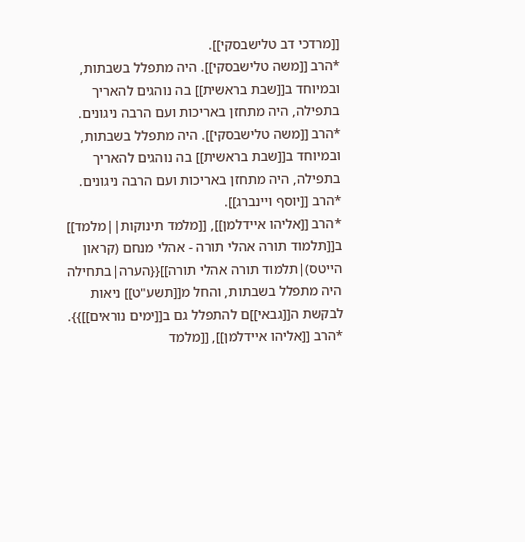[[מרדכי דב טלישבסקי]].
*הרב [[משה טלישבסקי]]. היה מתפלל בשבתות, ובמיוחד ב[[שבת בראשית]] בה נוהגים להאריך בתפילה, היה מתחזן באריכות ועם הרבה ניגונים.
*הרב [[משה טלישבסקי]]. היה מתפלל בשבתות, ובמיוחד ב[[שבת בראשית]] בה נוהגים להאריך בתפילה, היה מתחזן באריכות ועם הרבה ניגונים.
*הרב [[יוסף ויינברג]].
*הרב [[אליהו איידלמן]], [[מלמד תינוקות||מלמד]] ב[[תלמוד תורה אהלי תורה - אהלי מנחם (קראון הייטס)|תלמוד תורה אהלי תורה]]{{הערה|בתחילה היה מתפלל בשבתות, והחל מ[[תשע"ט]] ניאות לבקשת ה[[גבאי]]ם להתפלל גם ב[[ימים נוראים]]}}.
*הרב [[אליהו איידלמן]], [[מלמד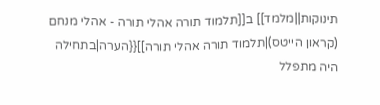תינוקות||מלמד]] ב[[תלמוד תורה אהלי תורה - אהלי מנחם (קראון הייטס)|תלמוד תורה אהלי תורה]]{{הערה|בתחילה היה מתפלל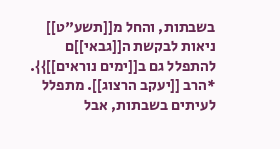בשבתות, והחל מ[[תשע"ט]] ניאות לבקשת ה[[גבאי]]ם להתפלל גם ב[[ימים נוראים]]}}.
*הרב [[יעקב הרצוג]]. מתפלל לעיתים בשבתות, אבל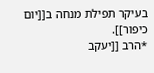בעיקר תפילת מנחה ב[[יום כיפור]].
*הרב [[יעקב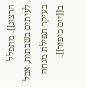הרצוג]]. מתפלל לעיתים בשבתות, אבל בעיקר תפילת מנחה ב[[יום כיפור]].